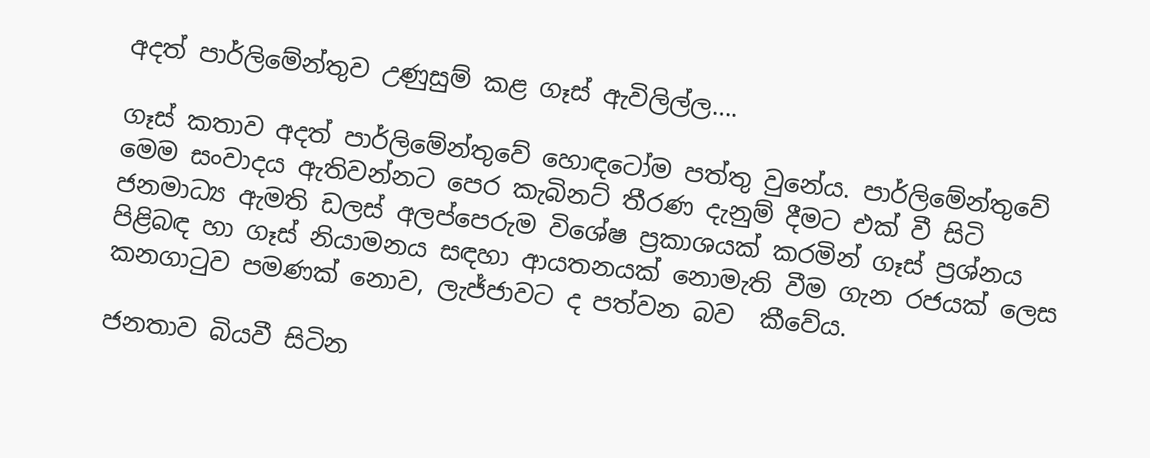අදත් පාර්ලිමේන්තුව උණුසුම් කළ ගෑස් ඇවිලිල්ල….

ගෑස් කතාව අදත් පාර්ලිමේන්තුවේ හොඳටෝම පත්තු වුනේය. පාර්ලිමේන්තුවේ මෙම සංවාදය ඇතිවන්නට පෙර කැබිනට් තීරණ දැනුම් දීමට එක් වී සිටි ජනමාධ්‍ය ඇමති ඩලස් අලප්පෙරුම විශේෂ ප්‍රකාශයක් කරමින් ගෑස් ප්‍රශ්නය පිළිබඳ හා ගෑස් නියාමනය සඳහා ආයතනයක් නොමැති වීම ගැන රජයක් ලෙස කනගාටුව පමණක් නොව, ලැජ්ජාවට ද පත්වන බව  කීවේය.

ජනතාව බියවී සිටින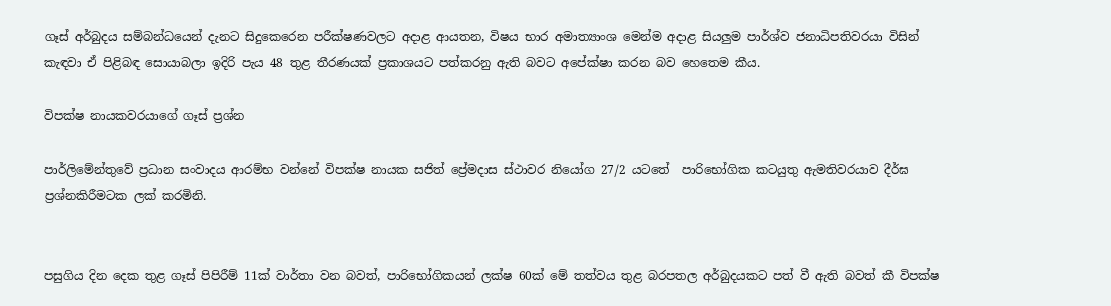ගෑස් අර්බුදය සම්බන්ධයෙන් දැනට සිදුකෙරෙන පරීක්ෂණවලට අදාළ ආයතන, විෂය භාර අමාත්‍යාංශ මෙන්ම අදාළ සියලුම පාර්ශ්ව ජනාධිපතිවරයා විසින් කැඳවා ඒ පිළිබඳ සොයාබලා ඉදිරි පැය 48 තුළ තීරණයක් ප්‍රකාශයට පත්කරනු ඇති බවට අපේක්ෂා කරන බව හෙතෙම කීය.

විපක්ෂ නායකවරයාගේ ගෑස් ප්‍රශ්න

පාර්ලිමේන්තුවේ ප්‍රධාන සංවාදය ආරම්භ වන්නේ විපක්ෂ නායක සජිත් ප්‍රේමදාස ස්ථාවර නියෝග 27/2 යටතේ  පාරිභෝගික කටයුතු ඇමතිවරයාව දීර්ඝ ප්‍රශ්නකිරීමටක ලක් කරමිනි.


පසුගිය දින දෙක තුළ ගෑස් පිපිරීම් 11ක් වාර්තා වන බවත්, පාරිභෝගිකයන් ලක්ෂ 60ක් මේ තත්වය තුළ බරපතල අර්බුදයකට පත් වී ඇති බවත් කී විපක්ෂ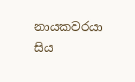නායකවරයා   සිය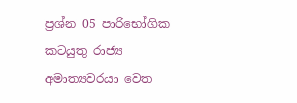ප්‍රශ්න 05 පාරිභෝගික කටයුතු රාජ්‍ය අමාත්‍යවරයා වෙත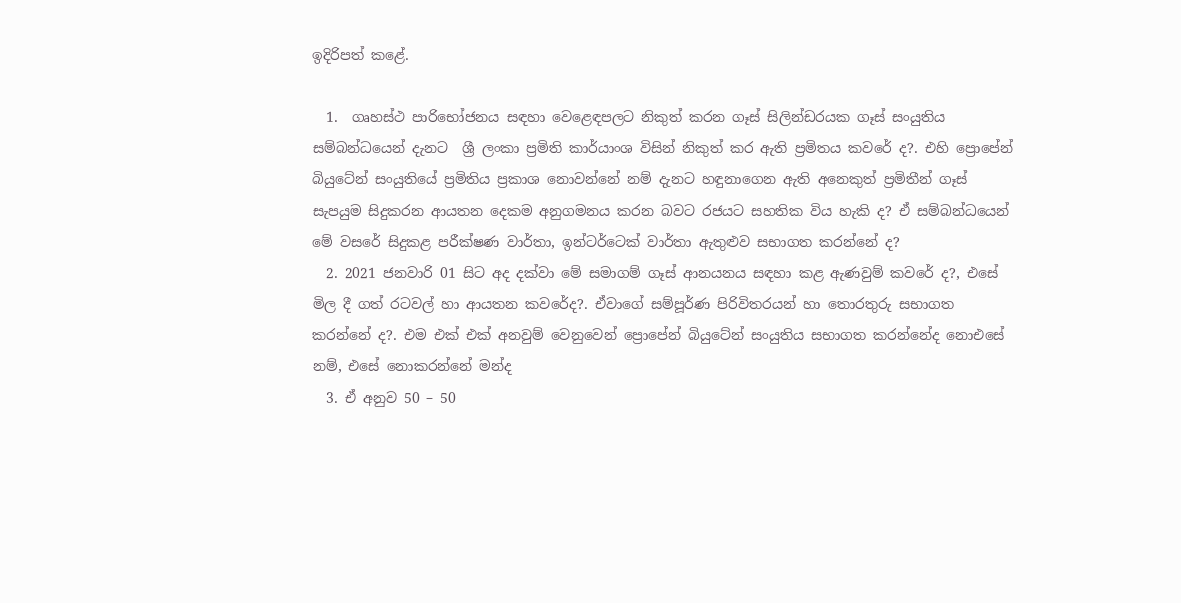ඉදිරිපත් කළේ.

  1.  ගෘහස්ථ පාරිභෝජනය සඳහා වෙළෙඳපලට නිකුත් කරන ගෑස් සිලින්ඩරයක ගෑස් සංයුතිය සම්බන්ධයෙන් දැනට  ශ්‍රී ලංකා ප්‍රමිති කාර්යාංශ විසින් නිකුත් කර ඇති ප්‍රමිතය කවරේ ද?. එහි ප්‍රොපේන් බියුටේන් සංයුතියේ ප්‍රමිතිය ප්‍රකාශ නොවන්නේ නම් දැනට හඳුනාගෙන ඇති අනෙකුත් ප්‍රමිතීන් ගෑස් සැපයුම සිදුකරන ආයතන දෙකම අනුගමනය කරන බවට රජයට සහතික විය හැකි ද? ඒ සම්බන්ධයෙන්  මේ වසරේ සිදුකළ පරීක්ෂණ වාර්තා, ඉන්ටර්ටෙක් වාර්තා ඇතුළුව සභාගත කරන්නේ ද?
  2. 2021 ජනවාරි 01 සිට අද දක්වා මේ සමාගම් ගෑස් ආනයනය සඳහා කළ ඇණවුම් කවරේ ද?, එසේ මිල දී ගත් රටවල් හා ආයතන කවරේද?. ඒවාගේ සම්පූර්ණ පිරිවිතරයන් හා තොරතුරු සභාගත කරන්නේ ද?. එම එක් එක් අනවුම් වෙනුවෙන් ප්‍රොපේන් බියුටේන් සංයුතිය සභාගත කරන්නේද නොඑසේ නම්, එසේ නොකරන්නේ මන්ද
  3. ඒ අනුව 50 – 50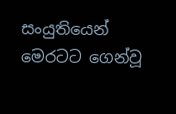සංයුතියෙන් මෙරටට ගෙන්වූ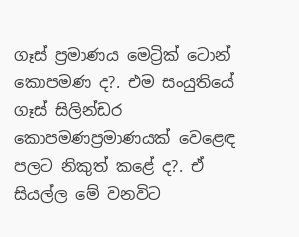ගෑස් ප්‍රමාණය මෙට්‍රික් ටොන් කොපමණ ද?. එම සංයුතියේ ගෑස් සිලින්ඩර කොපමණප්‍රමාණයක් වෙළෙඳ පලට නිකුත් කළේ ද?. ඒ සියල්ල මේ වනවිට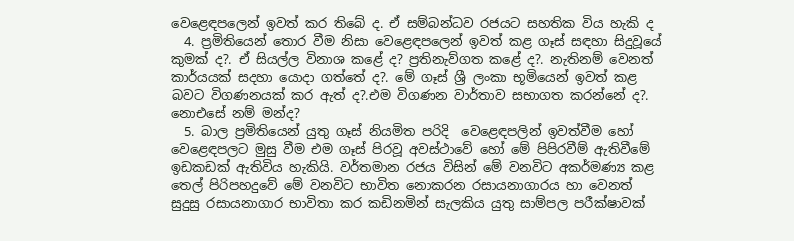වෙළෙඳපලෙන් ඉවත් කර තිබේ ද. ඒ සම්බන්ධව රජයට සහතික විය හැකි ද
  4. ප්‍රමිතියෙන් තොර වීම නිසා වෙළෙඳපලෙන් ඉවත් කළ ගෑස් සඳහා සිදුවූයේ කුමක් ද?. ඒ සියල්ල විනාශ කළේ ද? ප්‍රතිනැව්ගත කළේ ද?. නැතිනම් වෙනත් කාර්යයක් සදහා යොදා ගත්තේ ද?. මේ ගෑස් ශ්‍රී ලංකා භූමියෙන් ඉවත් කළ බවට විගණනයක් කර ඇත් ද?.එම විගණන වාර්තාව සභාගත කරන්නේ ද?. නොඑසේ නම් මන්ද?
  5. බාල ප්‍රමිතියෙන් යුතු ගෑස් නියමිත පරිදි  වෙළෙඳපලින් ඉවත්වීම හෝ වෙළෙඳපලට මුසු වීම එම ගෑස් පිරවූ අවස්ථාවේ හෝ මේ පිපිරවීම් ඇතිවීමේ ඉඩකඩක් ඇතිවිය හැකියි. වර්තමාන රජය විසින් මේ වනවිට අකර්මණ්‍ය කළ තෙල් පිරිපහදුවේ මේ වනවිට භාවිත නොකරන රසායනාගාරය හා වෙනත් සුදුසු රසායනාගාර භාවිතා කර කඩිනමින් සැලකිය යුතු සාම්පල පරීක්ෂාවක්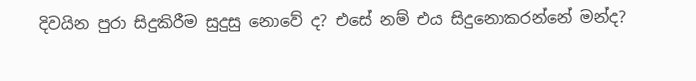දිවයින පුරා සිදුකිරීම සුදුසු නොවේ ද? එසේ නම් එය සිදුනොකරන්නේ මන්ද?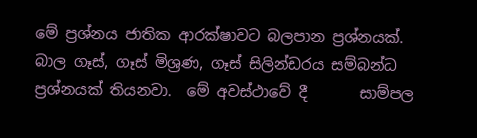මේ ප්‍රශ්නය ජාතික ආරක්ෂාවට බලපාන ප්‍රශ්නයක්.  බාල ගෑස්, ගෑස් මිශ්‍රණ, ගෑස් සිලින්ඩරය සම්බන්ධ ප්‍රශ්නයක් තියනවා.  මේ අවස්ථාවේ දී       සාම්පල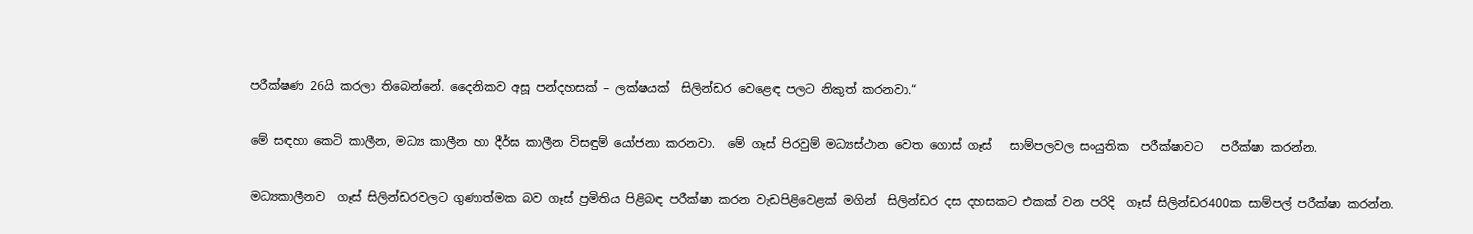පරීක්ෂණ 26යි කරලා තිබෙන්නේ. දෛනිකව අසූ පන්දහසක් – ලක්ෂයක්  සිලින්ඩර වෙළෙඳ පලට නිකුත් කරනවා.“

මේ සඳහා කෙටි කාලීන, මධ්‍ය කාලීන හා දීර්ඝ කාලීන විසඳුම් යෝජනා කරනවා.  මේ ගෑස් පිරවුම් මධ්‍යස්ථාන වෙත ගොස් ගෑස්   සාම්පලවල සංයුතික  පරීක්ෂාවට   පරීක්ෂා කරන්න.

මධ්‍යකාලීනව  ගෑස් සිලින්ඩරවලට ගුණාත්මක බව ගෑස් ප්‍රමිතිය පිළිබඳ පරීක්ෂා කරන වැඩපිළිවෙළක් මගින්  සිලින්ඩර දස දහසකට එකක් වන පරිදි  ගෑස් සිලින්ඩර400ක සාම්පල් පරීක්ෂා කරන්න.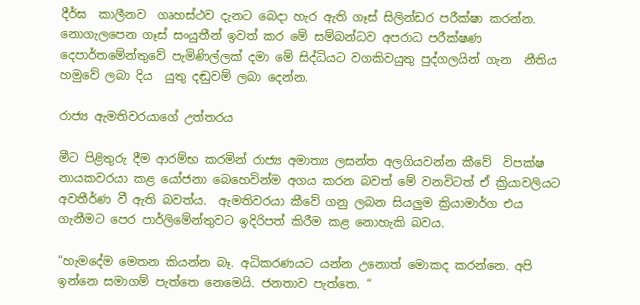දීර්ඝ  කාලීනව  ගෘහස්ථව දැනට බෙදා හැර ඇති ගෑස් සිලින්ඩර පරීක්ෂා කරන්න. නොගැලපෙන ගෑස් සංයුතීන් ඉවත් කර මේ සම්බන්ධව අපරාධ පරීක්ෂණ දෙපාර්තමේන්තුවේ පැමිණිල්ලක් දමා මේ සිද්ධියට වගකිවයුතු පුද්ගලයින් ගැන  නීතිය හමුවේ ලබා දිය  යුතු දඬුවම් ලබා දෙන්න.

රාජ්‍ය ඇමතිවරයාගේ උත්තරය

මීට පිළිතුරු දීම ආරම්භ කරමින් රාජ්‍ය අමාත්‍ය ලසන්ත අලගියවන්න කීවේ  විපක්ෂ නායකවරයා කළ යෝජනා බෙහෙවින්ම අගය කරන බවත් මේ වනවිටත් ඒ ක්‍රියාවලියට අවතීර්ණ වී ඇති බවත්ය.  ඇමතිවරයා කීවේ ගනු ලබන සියලුම ක්‍රියාමාර්ග එය ගැනීමට පෙර පාර්ලිමේන්තුවට ඉදිරිපත් කිරීම කළ නොහැකි බවය.

“හැමදේම මෙතන කියන්න බෑ. අධිකරණයට යන්න උනොත් මොකද කරන්නෙ. අපි ඉන්නෙ සමාගම් පැත්තෙ නෙමෙයි. ජනතාව පැත්තෙ. “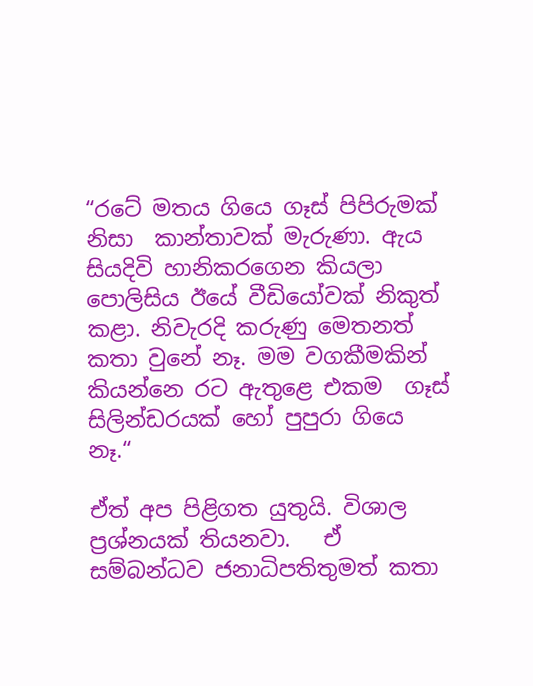“රටේ මතය ගියෙ ගෑස් පිපිරුමක් නිසා  කාන්තාවක් මැරුණා. ඇය සියදිවි හානිකරගෙන කියලා පොලිසිය ඊයේ වීඩියෝවක් නිකුත් කළා. නිවැරදි කරුණු මෙතනත් කතා වුනේ නෑ. මම වගකීමකින් කියන්නෙ රට ඇතුළෙ එකම  ගෑස් සිලින්ඩරයක් හෝ පුපුරා ගියෙ නෑ.“

ඒත් අප පිළිගත යුතුයි. විශාල ප්‍රශ්නයක් තියනවා.   ඒ සම්බන්ධව ජනාධිපතිතුමත් කතා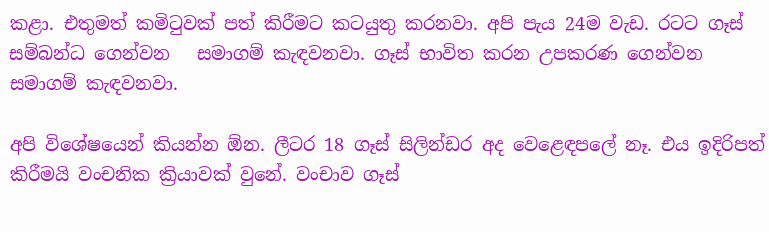කළා. එතුමත් කමිටුවක් පත් කිරීමට කටයුතු කරනවා. අපි පැය 24ම වැඩ. රටට ගෑස් සම්බන්ධ ගෙන්වන   සමාගම් කැඳවනවා. ගෑස් භාවිත කරන උපකරණ ගෙන්වන සමාගම් කැඳවනවා.

අපි විශේෂයෙන් කියන්න ඕන. ලීටර 18 ගෑස් සිලින්ඩර අද වෙළෙඳපලේ නෑ. එය ඉදිරිපත් කිරීමයි වංචනික ක්‍රියාවක් වුනේ. වංචාව ගෑස්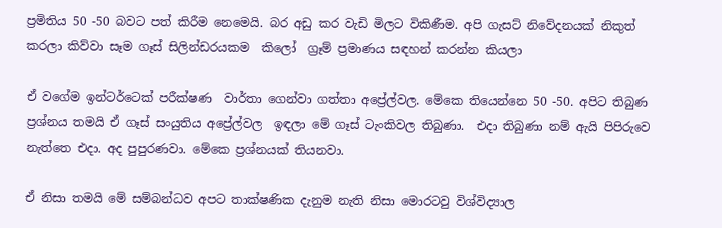ප්‍රමිතිය 50 -50 බවට පත් කිරීම නෙමෙයි. බර අඩු කර වැඩි මිලට විකිණීම. අපි ගැසට් නිවේදනයක් නිකුත් කරලා කිව්වා සෑම ගෑස් සිලින්ඩරයකම  කිලෝ  ග්‍රෑම් ප්‍රමාණය සඳහන් කරන්න කියලා

ඒ වගේම ඉන්ටර්ටෙක් පරීක්ෂණ  වාර්තා ගෙන්වා ගත්තා අප්‍රේල්වල. මේකෙ තියෙන්නෙ 50 -50. අපිට තිබුණ ප්‍රශ්නය තමයි ඒ ගෑස් සංයුතිය අප්‍රේල්වල  ඉඳලා මේ ගෑස් ටැංකිවල තිබුණා.  එදා තිබුණා නම් ඇයි පිපිරුවෙ නැත්තෙ එදා. අද පුපුරණවා. මේකෙ ප්‍රශ්නයක් තියනවා.

ඒ නිසා තමයි මේ සම්බන්ධව අපට තාක්ෂණික දැනුම නැති නිසා මොරටවු විශ්විද්‍යාල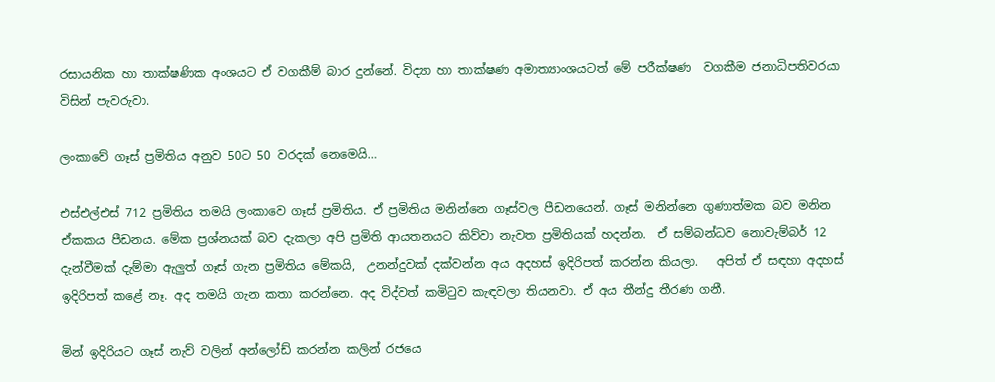රසායනික හා තාක්ෂණික අංශයට ඒ වගකීම් බාර දුන්නේ. විද්‍යා හා තාක්ෂණ අමාත්‍යාංශයටත් මේ පරීක්ෂණ  වගකීම ජනාධිපතිවරයා විසින් පැවරුවා.

ලංකාවේ ගෑස් ප්‍රමිතිය අනුව 50ට 50 වරදක් නෙමෙයි…

එස්එල්එස් 712 ප්‍රමිතිය තමයි ලංකාවෙ ගෑස් ප්‍රමිතිය. ඒ ප්‍රමිතිය මනින්නෙ ගෑස්වල පීඩනයෙන්. ගෑස් මනින්නෙ ගුණාත්මක බව මනින ඒකකය පීඩනය. මේක ප්‍රශ්නයක් බව දැකලා අපි ප්‍රමිති ආයතනයට කිව්වා නැවත ප්‍රමිතියක් හදන්න.  ඒ සම්බන්ධව නොවැම්බර් 12 දැන්වීමක් දැම්මා ඇලුත් ගෑස් ගැන ප්‍රමිතිය මේකයි,  උනන්දුවක් දක්වන්න අය අදහස් ඉදිරිපත් කරන්න කියලා.   අපිත් ඒ සඳහා අදහස් ඉදිරිපත් කළේ නෑ. අද තමයි ගැන කතා කරන්නෙ. අද විද්වත් කමිටුව කැඳවලා තියනවා. ඒ අය තීන්දු තීරණ ගනී.

මින් ඉදිරියට ගෑස් නැව් වලින් අන්ලෝඩ් කරන්න කලින් රජයෙ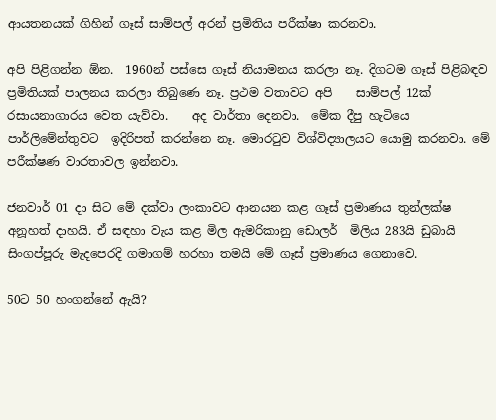ආයතනයක් ගිහින් ගෑස් සාම්පල් අරන් ප්‍රමිතිය පරීක්ෂා කරනවා.

අපි පිළිගන්න ඕන.  1960න් පස්සෙ ගෑස් නියාමනය කරලා නෑ. දිගටම ගෑස් පිළිබඳව ප්‍රමිතියක් පාලනය කරලා තිබුණෙ නෑ. ප්‍රථම වතාවට අපි    සාම්පල් 12ක් රසායනාගාරය වෙත යැව්වා.    අද වාර්තා දෙනවා.  මේක දීපු හැටියෙ  පාර්ලිමේන්තුවට  ඉදිරිපත් කරන්නෙ නෑ. මොරටුව විශ්විද්‍යාලයට යොමු කරනවා. මේ පරීක්ෂණ වාරතාවල ඉන්නවා.

ජනවාර් 01 දා සිට මේ දක්වා ලංකාවට ආනයන කළ ගෑස් ප්‍රමාණය තුන්ලක්ෂ අනූහත් දාහයි. ඒ සඳහා වැය කළ මිල ඇමරිකානු ඩොලර්  මිලිය 283යි ඩුබායි සිංගප්පූරු මැදපෙරදි ගමාගම් හරහා තමයි මේ ගෑස් ප්‍රමාණය ගෙනාවෙ.

50ට 50 හංගන්නේ ඇයි?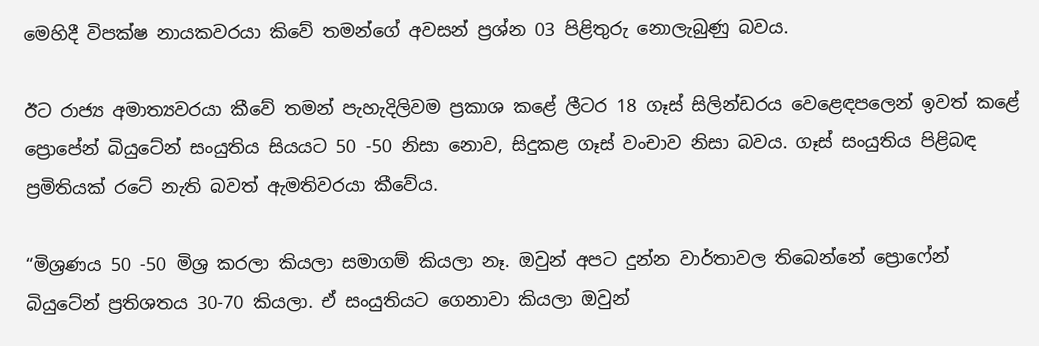මෙහිදී විපක්ෂ නායකවරයා කිවේ තමන්ගේ අවසන් ප්‍රශ්න 03 පිළිතුරු නොලැබුණු බවය.

ඊට රාජ්‍ය අමාත්‍යවරයා කීවේ තමන් පැහැදිලිවම ප්‍රකාශ කළේ ලීටර 18 ගෑස් සිලින්ඩරය වෙළෙඳපලෙන් ඉවත් කළේ ප්‍රොපේන් බියුටේන් සංයුතිය සියයට 50 -50 නිසා නොව, සිදුකළ ගෑස් වංචාව නිසා බවය. ගෑස් සංයුතිය පිළිබඳ ප්‍රමිතියක් රටේ නැති බවත් ඇමතිවරයා කීවේය.

“මිශ්‍රණය 50 -50 මිශ්‍ර කරලා කියලා සමාගම් කියලා නෑ. ඔවුන් අපට දුන්න වාර්තාවල තිබෙන්නේ ප්‍රොෆේන් බියුටේන් ප්‍රතිශතය 30-70 කියලා. ඒ සංයුතියට ගෙනාවා කියලා ඔවුන්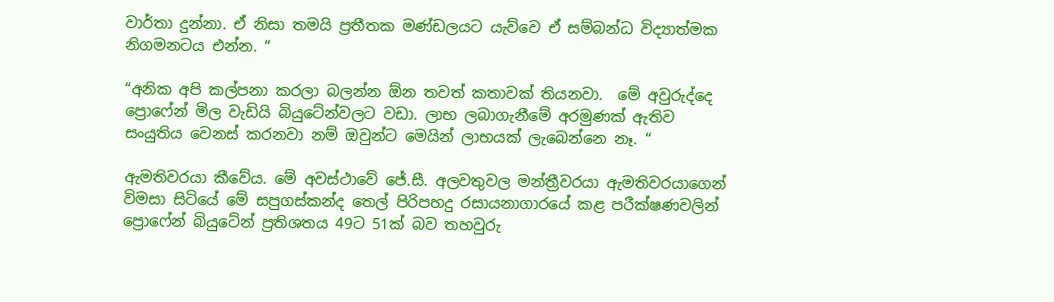වාර්තා දුන්නා. ඒ නිසා තමයි ප්‍රතීතක මණ්ඩලයට යැව්වෙ ඒ සම්බන්ධ විද්‍යාත්මක නිගමනටය එන්න. “

“අනික අපි කල්පනා කරලා බලන්න ඕන තවත් කතාවක් තියනවා.  මේ අවුරුද්දෙ ප්‍රොෆේන් මිල වැඩියි බියුටේන්වලට වඩා. ලාභ ලබාගැනීමේ අරමුණක් ඇතිව සංයුතිය වෙනස් කරනවා නම් ඔවුන්ට මෙයින් ලාභයක් ලැබෙන්නෙ නෑ. “

ඇමතිවරයා කීවේය. මේ අවස්ථාවේ ජේ.සී. අලවතුවල මන්ත්‍රීවරයා ඇමතිවරයාගෙන් විමසා සිටියේ මේ සපුගස්කන්ද තෙල් පිරිපහදු රසායනාගාරයේ කළ පරීක්ෂණවලින් ප්‍රොෆේන් බියුටේන් ප්‍රතිශතය 49ට 51ක් බව තහවුරු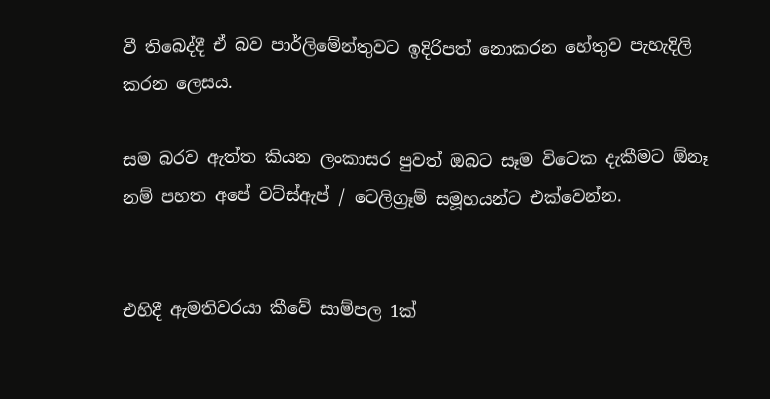වී තිබෙද්දී ඒ බව පාර්ලිමේන්තුවට ඉදිරිපත් නොකරන හේතුව පැහැදිලි කරන ලෙසය.

සම බරව ඇත්ත කියන ලංකාසර පුවත් ඔබට සෑම විටෙක දැකීමට ඕනෑ නම් පහත අපේ වට්ස්ඇප් / ටෙලිග්‍රෑම් සමූහයන්ට එක්වෙන්න.


එහිදී ඇමතිවරයා කීවේ සාම්පල 1ක්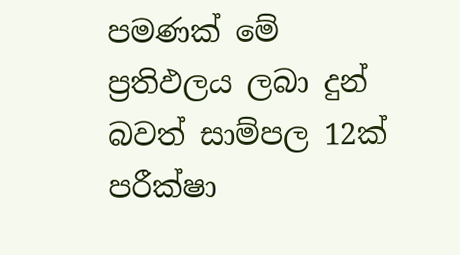පමණක් මේ ප්‍රතිඵලය ලබා දුන් බවත් සාම්පල 12ක් පරීක්ෂා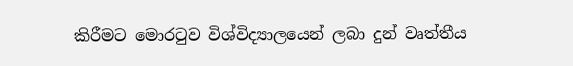කිරීමට මොරටුව විශ්විද්‍යාලයෙන් ලබා දුන් වෘත්තීය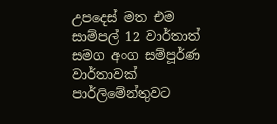උපදෙස් මත එම සාම්පල් 12 වාර්තාත් සමග අංග සම්පූර්ණ වාර්තාවක් පාර්ලිමේන්තුවට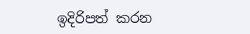ඉදිරිපත් කරන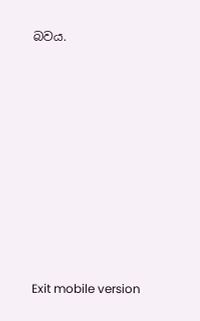බවය.













Exit mobile version